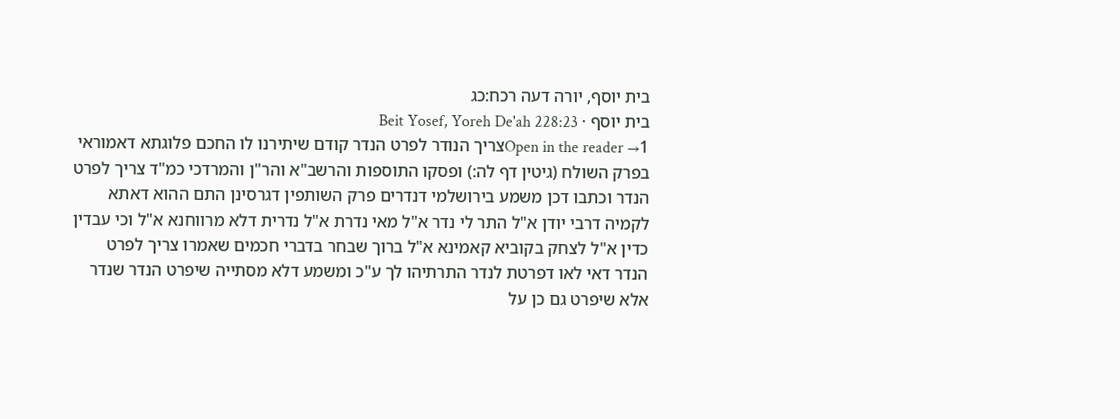בית יוסף, יורה דעה רכח:כג
בית יוסף · Beit Yosef, Yoreh De'ah 228:23
Open in the reader →1צריך הנודר לפרט הנדר קודם שיתירנו לו החכם פלוגתא דאמוראי בפרק השולח (גיטין דף לה:) ופסקו התוספות והרשב"א והר"ן והמרדכי כמ"ד צריך לפרט הנדר וכתבו דכן משמע בירושלמי דנדרים פרק השותפין דגרסינן התם ההוא דאתא לקמיה דרבי יודן א"ל התר לי נדר א"ל מאי נדרת א"ל נדרית דלא מרווחנא א"ל וכי עבדין כדין א"ל לצחק בקוביא קאמינא א"ל ברוך שבחר בדברי חכמים שאמרו צריך לפרט הנדר דאי לאו דפרטת לנדר התרתיהו לך ע"כ ומשמע דלא מסתייה שיפרט הנדר שנדר אלא שיפרט גם כן על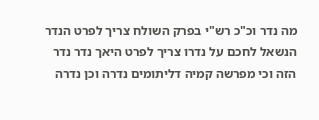מה נדר וכ"כ רש"י בפרק השולח צריך לפרט הנדר הנשאל לחכם על נדרו צריך לפרט היאך נדר נדר הזה וכי מפרשה קמיה דליתומים נדרה וכן נדרה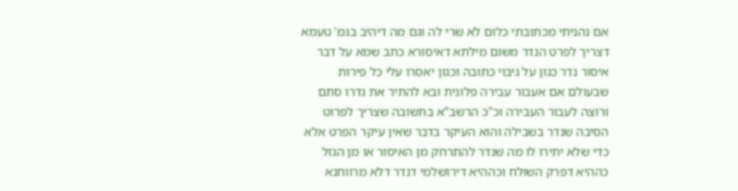אם נהניתי מכתובתי כלום לא שרי לה וגם מה דיהיב בגמ' טעמא דצריך לפרט הנדר משום מילתא דאיסורא כתב שמא על דבר איסור נדר כגון על גיבוי כתובה וכגון יאסרו עלי כל פירות שבעולם אם אעבור עבירה פלונית ובא להתיר את נדרו סתם ורוצה לעבור העבירה וכ"כ הרשב"א בתשובה שצריך לפרוט הסיבה שנדר בשבילה והוא העיקר בדבר שאין עיקר הפרט אלא כדי שלא יתירו לו מה שנדר להתרחק מן האיסור או מן הגזל כההיא דפרק השולח וכההיא דירושלמי דנדר דלא מרווחנא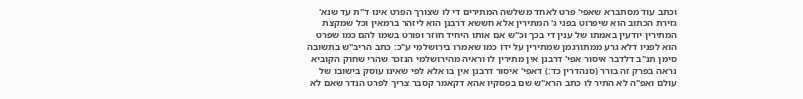וכתב עוד מסתברא שאפי' פרט לאחד משלשה המתירים די לו שצורך הפרט אינו ד"ת עד שנא' גזירת הכתוב הוא שיפרוט בפני ג' המתירין אלא חששא דרבנן הוא ליזהר ברמאין וכל שמקצת המתירין יודעין באמתו של ענין די בכך וכ"ש אם אותו היחיד חוזר ופורט בשמו להם כמו שפרט הוא לפניו דלא גרע ממתורגמן שמתירין על ידו כמו שאמרו בירושלמי ע"כ: כתב הריב"ש בתשובה סימן תנ"ב דלדבר איסור אפי' דרבנן אין מתירין לו וראיה מהירושלמי הנזכר שהרי שחוק הקוביא נראה בפרק זה בורר (סנהדרין כד:) דאפי' איסור דרבנן אין בו אלא לפי שאינו עוסק בישובו של עולם ואפ"ה לא התיר לו כתב הרא"ש שם בפסקיו אהא דקאמר קסבר צריך לפרט הנדר שאם לא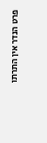פרט הנדר אין התרתו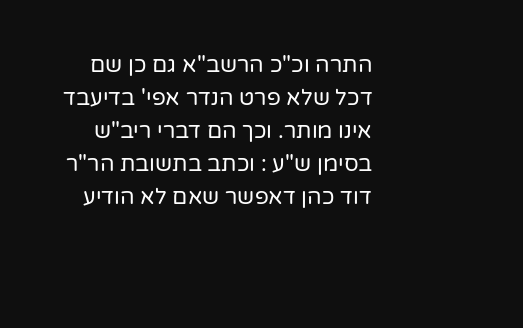התרה וכ"כ הרשב"א גם כן שם דכל שלא פרט הנדר אפי' בדיעבד אינו מותר. וכך הם דברי ריב"ש בסימן ש"ע : וכתב בתשובת הר"ר דוד כהן דאפשר שאם לא הודיע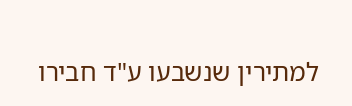למתירין שנשבעו ע"ד חבירו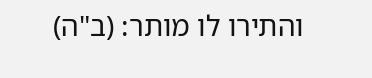והתירו לו מותר: (ב"ה)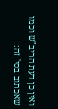ואין כן דעת הריב"ש וכמו שאכתוב בסי' זה: